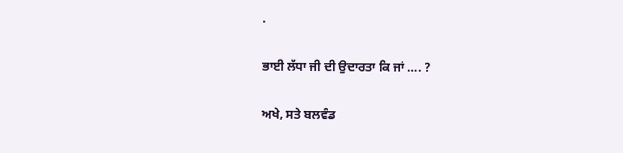.

ਭਾਈ ਲੱਧਾ ਜੀ ਦੀ ਉਦਾਰਤਾ ਕਿ ਜਾਂ …. ?

ਅਖੇ, ਸਤੇ ਬਲਵੰਡ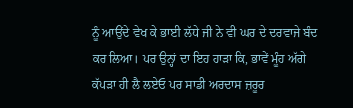ਨੂੰ ਆਉਂਦੇ ਵੇਖ ਕੇ ਭਾਈ ਲੱਧੇ ਜੀ ਨੇ ਵੀ ਘਰ ਦੇ ਦਰਵਾਜੇ ਬੰਦ ਕਰ ਲਿਆ। ਪਰ ਉਨ੍ਹਾਂ ਦਾ ਇਹ ਹਾੜਾ ਕਿ, ਭਾਵੇਂ ਮੂੰਹ ਅੱਗੇ ਕੱਪੜਾ ਹੀ ਲੈ ਲਏਓ ਪਰ ਸਾਡੀ ਅਰਦਾਸ ਜ਼ਰੂਰ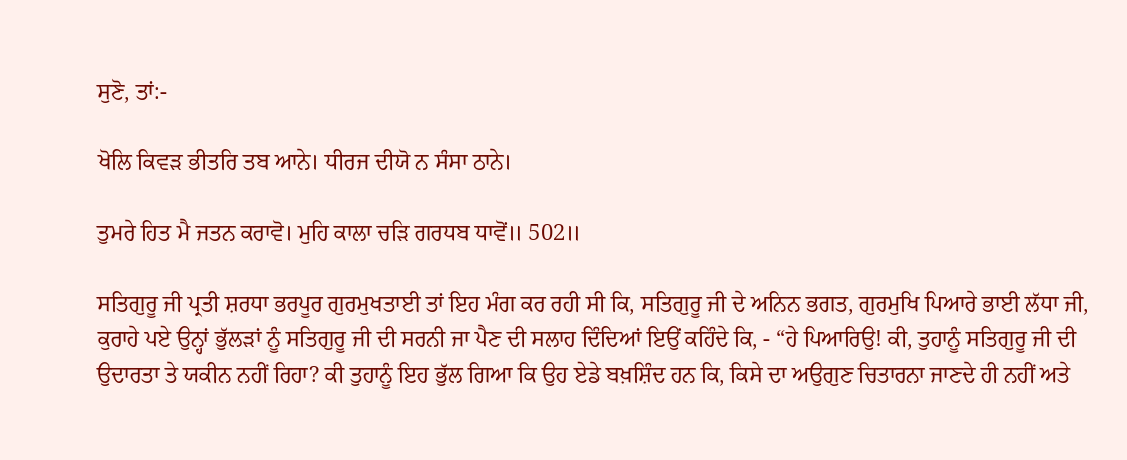ਸੁਣੋ, ਤਾਂ:-

ਖੋਲਿ ਕਿਵੜ ਭੀਤਰਿ ਤਬ ਆਨੇ। ਧੀਰਜ ਦੀਯੋ ਨ ਸੰਸਾ ਠਾਨੇ।

ਤੁਮਰੇ ਹਿਤ ਮੈ ਜਤਨ ਕਰਾਵੋ। ਮੁਹਿ ਕਾਲਾ ਚੜਿ ਗਰਧਬ ਧਾਵੋਂ॥ 502॥

ਸਤਿਗੁਰੂ ਜੀ ਪ੍ਰਤੀ ਸ਼ਰਧਾ ਭਰਪੂਰ ਗੁਰਮੁਖਤਾਈ ਤਾਂ ਇਹ ਮੰਗ ਕਰ ਰਹੀ ਸੀ ਕਿ, ਸਤਿਗੁਰੂ ਜੀ ਦੇ ਅਨਿਨ ਭਗਤ, ਗੁਰਮੁਖਿ ਪਿਆਰੇ ਭਾਈ ਲੱਧਾ ਜੀ, ਕੁਰਾਹੇ ਪਏ ਉਨ੍ਹਾਂ ਭੁੱਲੜਾਂ ਨੂੰ ਸਤਿਗੁਰੂ ਜੀ ਦੀ ਸਰਨੀ ਜਾ ਪੈਣ ਦੀ ਸਲਾਹ ਦਿੰਦਿਆਂ ਇਉਂ ਕਹਿੰਦੇ ਕਿ, - “ਹੇ ਪਿਆਰਿਉ! ਕੀ, ਤੁਹਾਨੂੰ ਸਤਿਗੁਰੂ ਜੀ ਦੀ ਉਦਾਰਤਾ ਤੇ ਯਕੀਨ ਨਹੀਂ ਰਿਹਾ? ਕੀ ਤੁਹਾਨੂੰ ਇਹ ਭੁੱਲ ਗਿਆ ਕਿ ਉਹ ਏਡੇ ਬਖ਼ਸ਼ਿੰਦ ਹਨ ਕਿ, ਕਿਸੇ ਦਾ ਅਉਗੁਣ ਚਿਤਾਰਨਾ ਜਾਣਦੇ ਹੀ ਨਹੀਂ ਅਤੇ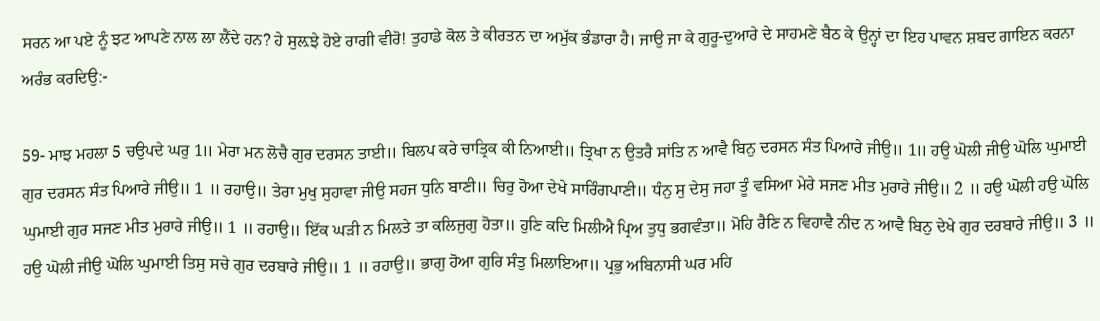ਸਰਨ ਆ ਪਏ ਨੂੰ ਝਟ ਆਪਣੇ ਨਾਲ ਲਾ ਲੈਂਦੇ ਹਨ? ਹੇ ਸੁਲ਼ਝੇ ਹੋਏ ਰਾਗੀ ਵੀਰੋ! ਤੁਹਾਡੇ ਕੋਲ ਤੇ ਕੀਰਤਨ ਦਾ ਅਮੁੱਕ ਭੰਡਾਰਾ ਹੈ। ਜਾਉ ਜਾ ਕੇ ਗੁਰੂ-ਦੁਆਰੇ ਦੇ ਸਾਹਮਣੇ ਬੈਠ ਕੇ ਉਨ੍ਹਾਂ ਦਾ ਇਹ ਪਾਵਨ ਸ਼ਬਦ ਗਾਇਨ ਕਰਨਾ ਅਰੰਭ ਕਰਦਿਉ:-

59- ਮਾਝ ਮਹਲਾ 5 ਚਉਪਦੇ ਘਰੁ 1॥ ਮੇਰਾ ਮਨ ਲੋਚੈ ਗੁਰ ਦਰਸਨ ਤਾਈ॥ ਬਿਲਪ ਕਰੇ ਚਾਤ੍ਰਿਕ ਕੀ ਨਿਆਈ॥ ਤ੍ਰਿਖਾ ਨ ਉਤਰੈ ਸਾਂਤਿ ਨ ਆਵੈ ਬਿਨੁ ਦਰਸਨ ਸੰਤ ਪਿਆਰੇ ਜੀਉ॥ 1॥ ਹਉ ਘੋਲੀ ਜੀਉ ਘੋਲਿ ਘੁਮਾਈ ਗੁਰ ਦਰਸਨ ਸੰਤ ਪਿਆਰੇ ਜੀਉ॥ 1 ॥ ਰਹਾਉ॥ ਤੇਰਾ ਮੁਖੁ ਸੁਹਾਵਾ ਜੀਉ ਸਹਜ ਧੁਨਿ ਬਾਣੀ॥ ਚਿਰੁ ਹੋਆ ਦੇਖੇ ਸਾਰਿੰਗਪਾਣੀ॥ ਧੰਨੁ ਸੁ ਦੇਸੁ ਜਹਾ ਤੂੰ ਵਸਿਆ ਮੇਰੇ ਸਜਣ ਮੀਤ ਮੁਰਾਰੇ ਜੀਉ॥ 2 ॥ ਹਉ ਘੋਲੀ ਹਉ ਘੋਲਿ ਘੁਮਾਈ ਗੁਰ ਸਜਣ ਮੀਤ ਮੁਰਾਰੇ ਜੀਉ॥ 1 ॥ ਰਹਾਉ॥ ਇੱਕ ਘੜੀ ਨ ਮਿਲਤੇ ਤਾ ਕਲਿਜੁਗੁ ਹੋਤਾ॥ ਹੁਣਿ ਕਦਿ ਮਿਲੀਐ ਪ੍ਰਿਅ ਤੁਧੁ ਭਗਵੰਤਾ॥ ਮੋਹਿ ਰੈਣਿ ਨ ਵਿਹਾਵੈ ਨੀਦ ਨ ਆਵੈ ਬਿਨੁ ਦੇਖੇ ਗੁਰ ਦਰਬਾਰੇ ਜੀਉ॥ 3 ॥ ਹਉ ਘੋਲੀ ਜੀਉ ਘੋਲਿ ਘੁਮਾਈ ਤਿਸੁ ਸਚੇ ਗੁਰ ਦਰਬਾਰੇ ਜੀਉ॥ 1 ॥ ਰਹਾਉ॥ ਭਾਗੁ ਹੋਆ ਗੁਰਿ ਸੰਤੁ ਮਿਲਾਇਆ॥ ਪ੍ਰਭੁ ਅਬਿਨਾਸੀ ਘਰ ਮਹਿ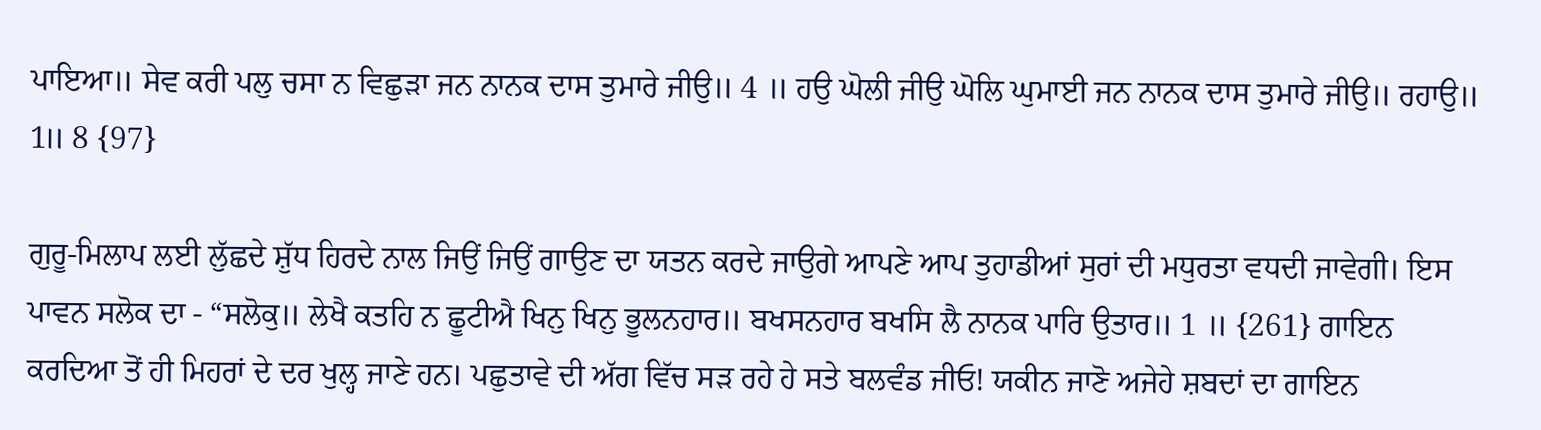ਪਾਇਆ॥ ਸੇਵ ਕਰੀ ਪਲੁ ਚਸਾ ਨ ਵਿਛੁੜਾ ਜਨ ਨਾਨਕ ਦਾਸ ਤੁਮਾਰੇ ਜੀਉ॥ 4 ॥ ਹਉ ਘੋਲੀ ਜੀਉ ਘੋਲਿ ਘੁਮਾਈ ਜਨ ਨਾਨਕ ਦਾਸ ਤੁਮਾਰੇ ਜੀਉ॥ ਰਹਾਉ॥ 1॥ 8 {97}

ਗੁਰੂ-ਮਿਲਾਪ ਲਈ ਲੁੱਛਦੇ ਸ਼ੁੱਧ ਹਿਰਦੇ ਨਾਲ ਜਿਉਂ ਜਿਉਂ ਗਾਉਣ ਦਾ ਯਤਨ ਕਰਦੇ ਜਾਉਗੇ ਆਪਣੇ ਆਪ ਤੁਹਾਡੀਆਂ ਸੁਰਾਂ ਦੀ ਮਧੁਰਤਾ ਵਧਦੀ ਜਾਵੇਗੀ। ਇਸ ਪਾਵਨ ਸਲੋਕ ਦਾ - “ਸਲੋਕੁ॥ ਲੇਖੈ ਕਤਹਿ ਨ ਛੂਟੀਐ ਖਿਨੁ ਖਿਨੁ ਭੂਲਨਹਾਰ॥ ਬਖਸਨਹਾਰ ਬਖਸਿ ਲੈ ਨਾਨਕ ਪਾਰਿ ਉਤਾਰ॥ 1 ॥ {261} ਗਾਇਨ ਕਰਦਿਆ ਤੋਂ ਹੀ ਮਿਹਰਾਂ ਦੇ ਦਰ ਖੁਲ੍ਹ ਜਾਣੇ ਹਨ। ਪਛੁਤਾਵੇ ਦੀ ਅੱਗ ਵਿੱਚ ਸੜ ਰਹੇ ਹੇ ਸਤੇ ਬਲਵੰਡ ਜੀਓ! ਯਕੀਨ ਜਾਣੋ ਅਜੇਹੇ ਸ਼ਬਦਾਂ ਦਾ ਗਾਇਨ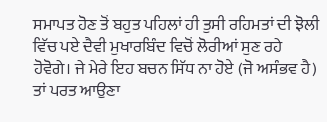ਸਮਾਪਤ ਹੋਣ ਤੋਂ ਬਹੁਤ ਪਹਿਲਾਂ ਹੀ ਤੁਸੀ ਰਹਿਮਤਾਂ ਦੀ ਝੋਲੀ ਵਿੱਚ ਪਏ ਦੈਵੀ ਮੁਖਾਰਬਿੰਦ ਵਿਚੋਂ ਲੋਰੀਆਂ ਸੁਣ ਰਹੇ ਹੋਵੋਗੇ। ਜੇ ਮੇਰੇ ਇਹ ਬਚਨ ਸਿੱਧ ਨਾ ਹੋਏ (ਜੋ ਅਸੰਭਵ ਹੈ) ਤਾਂ ਪਰਤ ਆਉਣਾ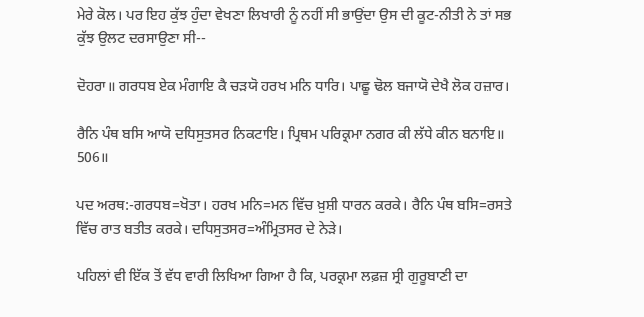ਮੇਰੇ ਕੋਲ। ਪਰ ਇਹ ਕੁੱਝ ਹੁੰਦਾ ਵੇਖਣਾ ਲਿਖਾਰੀ ਨੂੰ ਨਹੀਂ ਸੀ ਭਾਉਂਦਾ ਉਸ ਦੀ ਕੂਟ-ਨੀਤੀ ਨੇ ਤਾਂ ਸਭ ਕੁੱਝ ਉਲਟ ਦਰਸਾਉਣਾ ਸੀ--

ਦੋਹਰਾ॥ ਗਰਧਬ ਏਕ ਮੰਗਾਇ ਕੈ ਚੜਯੋ ਹਰਖ ਮਨਿ ਧਾਰਿ। ਪਾਛੂ ਢੋਲ ਬਜਾਯੋ ਦੇਖੈ ਲੋਕ ਹਜ਼ਾਰ।

ਰੈਨਿ ਪੰਥ ਬਸਿ ਆਯੋ ਦਧਿਸੁਤਸਰ ਨਿਕਟਾਇ। ਪ੍ਰਿਥਮ ਪਰਿਕ੍ਰਮਾ ਨਗਰ ਕੀ ਲੱਧੇ ਕੀਨ ਬਨਾਇ॥ 506॥

ਪਦ ਅਰਥ:-ਗਰਧਬ=ਖੋਤਾ। ਹਰਖ ਮਨਿ=ਮਨ ਵਿੱਚ ਖ਼ੁਸ਼ੀ ਧਾਰਨ ਕਰਕੇ। ਰੈਨਿ ਪੰਥ ਬਸਿ=ਰਸਤੇ ਵਿੱਚ ਰਾਤ ਬਤੀਤ ਕਰਕੇ। ਦਧਿਸੁਤਸਰ=ਅੰਮ੍ਰਿਤਸਰ ਦੇ ਨੇੜੇ।

ਪਹਿਲਾਂ ਵੀ ਇੱਕ ਤੋਂ ਵੱਧ ਵਾਰੀ ਲਿਖਿਆ ਗਿਆ ਹੈ ਕਿ, ਪਰਕ੍ਰਮਾ ਲਫ਼ਜ਼ ਸ੍ਰੀ ਗੁਰੂਬਾਣੀ ਦਾ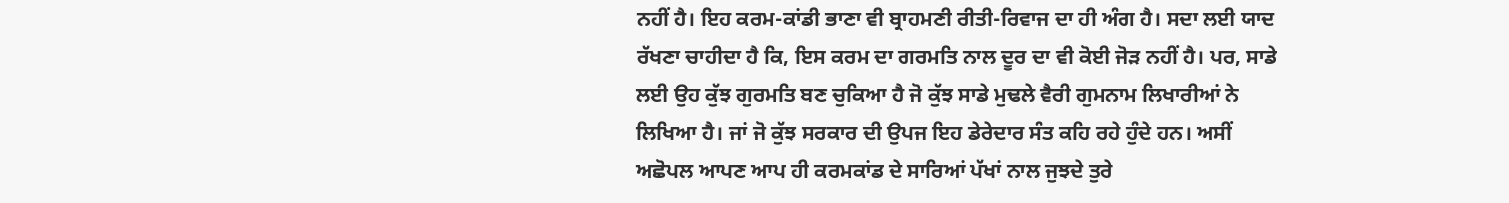ਨਹੀਂ ਹੈ। ਇਹ ਕਰਮ-ਕਾਂਡੀ ਭਾਣਾ ਵੀ ਬ੍ਰਾਹਮਣੀ ਰੀਤੀ-ਰਿਵਾਜ ਦਾ ਹੀ ਅੰਗ ਹੈ। ਸਦਾ ਲਈ ਯਾਦ ਰੱਖਣਾ ਚਾਹੀਦਾ ਹੈ ਕਿ, ਇਸ ਕਰਮ ਦਾ ਗਰਮਤਿ ਨਾਲ ਦੂਰ ਦਾ ਵੀ ਕੋਈ ਜੋੜ ਨਹੀਂ ਹੈ। ਪਰ, ਸਾਡੇ ਲਈ ਉਹ ਕੁੱਝ ਗੁਰਮਤਿ ਬਣ ਚੁਕਿਆ ਹੈ ਜੋ ਕੁੱਝ ਸਾਡੇ ਮੁਢਲੇ ਵੈਰੀ ਗੁਮਨਾਮ ਲਿਖਾਰੀਆਂ ਨੇ ਲਿਖਿਆ ਹੈ। ਜਾਂ ਜੋ ਕੁੱਝ ਸਰਕਾਰ ਦੀ ਉਪਜ ਇਹ ਡੇਰੇਦਾਰ ਸੰਤ ਕਹਿ ਰਹੇ ਹੁੰਦੇ ਹਨ। ਅਸੀਂ ਅਛੋਪਲ ਆਪਣ ਆਪ ਹੀ ਕਰਮਕਾਂਡ ਦੇ ਸਾਰਿਆਂ ਪੱਖਾਂ ਨਾਲ ਜੁਝਦੇ ਤੁਰੇ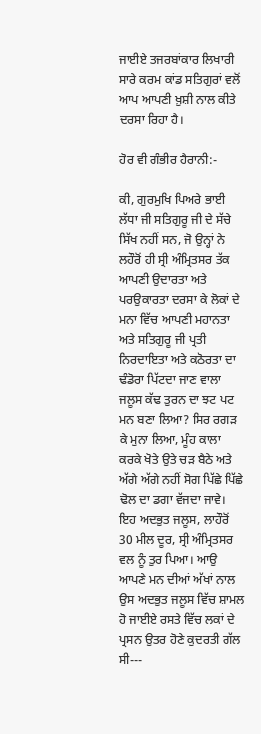ਜਾਈਏ ਤਜਰਬਾਂਕਾਰ ਲਿਖਾਰੀ ਸਾਰੇ ਕਰਮ ਕਾਂਡ ਸਤਿਗੁਰਾਂ ਵਲੋਂ ਆਪ ਆਪਣੀ ਖ਼ੁਸ਼ੀ ਨਾਲ ਕੀਤੇ ਦਰਸਾ ਰਿਹਾ ਹੈ।

ਹੋਰ ਵੀ ਗੰਭੀਰ ਹੈਰਾਨੀ:-

ਕੀ, ਗੁਰਮੁਖਿ ਪਿਅਰੇ ਭਾਈ ਲੱਧਾ ਜੀ ਸਤਿਗੁਰੂ ਜੀ ਦੇ ਸੱਚੇ ਸਿੱਖ ਨਹੀਂ ਸਨ, ਜੋ ਉਨ੍ਹਾਂ ਨੇ ਲਹੌਰੋਂ ਹੀ ਸ੍ਰੀ ਅੰਮ੍ਰਿਤਸਰ ਤੱਕ ਆਪਣੀ ਉਦਾਰਤਾ ਅਤੇ ਪਰਉਕਾਰਤਾ ਦਰਸਾ ਕੇ ਲੋਕਾਂ ਦੇ ਮਨਾ ਵਿੱਚ ਆਪਣੀ ਮਹਾਨਤਾ ਅਤੇ ਸਤਿਗੁਰੂ ਜੀ ਪ੍ਰਤੀ ਨਿਰਦਾਇਤਾ ਅਤੇ ਕਠੋਰਤਾ ਦਾ ਢੰਡੋਰਾ ਪਿੱਟਦਾ ਜਾਣ ਵਾਲਾ ਜਲੂਸ ਕੱਢ ਤੁਰਨ ਦਾ ਝਟ ਪਟ ਮਨ ਬਣਾ ਲਿਆ? ਸਿਰ ਰਗੜ ਕੇ ਮੁਨਾ ਲਿਆ, ਮੂੰਹ ਕਾਲਾ ਕਰਕੇ ਖੋਤੇ ਉਤੇ ਚੜ ਬੈਠੇ ਅਤੇ ਅੱਗੇ ਅੱਗੇ ਨਹੀਂ ਸੋਗ ਪਿੱਛੇ ਪਿੱਛੇ ਢੋਲ ਦਾ ਡਗਾ ਵੱਜਦਾ ਜਾਵੇ। ਇਹ ਅਦਭੁਤ ਜਲੂਸ, ਲਾਹੌਰੋਂ 30 ਮੀਲ ਦੂਰ, ਸ੍ਰੀ ਅੰਮ੍ਰਿਤਸਰ ਵਲ ਨੂੰ ਤੁਰ ਪਿਆ। ਆਉ ਆਪਣੇ ਮਨ ਦੀਆਂ ਅੱਖਾਂ ਨਾਲ ਉਸ ਅਦਭੁਤ ਜਲੂਸ ਵਿੱਚ ਸ਼ਾਮਲ ਹੋ ਜਾਈਏ ਰਸਤੇ ਵਿੱਚ ਲਕਾਂ ਦੇ ਪ੍ਰਸਨ ਉਤਰ ਹੋਣੇ ਕੁਦਰਤੀ ਗੱਲ ਸੀ---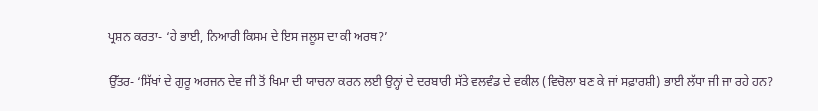ਪ੍ਰਸ਼ਨ ਕਰਤਾ- ‘ਹੇ ਭਾਈ, ਨਿਆਰੀ ਕਿਸਮ ਦੇ ਇਸ ਜਲੂਸ ਦਾ ਕੀ ਅਰਥ?’

ਉੱਤਰ- ‘ਸਿੱਖਾਂ ਦੇ ਗੁਰੂ ਅਰਜਨ ਦੇਵ ਜੀ ਤੋਂ ਖਿਮਾ ਦੀ ਯਾਚਨਾ ਕਰਨ ਲਈ ਉਨ੍ਹਾਂ ਦੇ ਦਰਬਾਰੀ ਸੱਤੇ ਵਲਵੰਡ ਦੇ ਵਕੀਲ (ਵਿਚੋਲਾ ਬਣ ਕੇ ਜਾਂ ਸਫ਼ਾਰਸ਼ੀ) ਭਾਈ ਲੱਧਾ ਜੀ ਜਾ ਰਹੇ ਹਨ?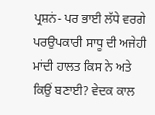ਪ੍ਰਸ਼ਨਂ- ਪਰ ਭਾਈ ਲੱਧੇ ਵਰਗੇ ਪਰਉਪਕਾਰੀ ਸਾਧੂ ਦੀ ਅਜੇਹੀ ਮਾਂਦੀ ਹਾਲਤ ਕਿਸ ਨੇ ਅਤੇ ਕਿਉਂ ਬਣਾਈ? ਵੇਦਕ ਕਾਲ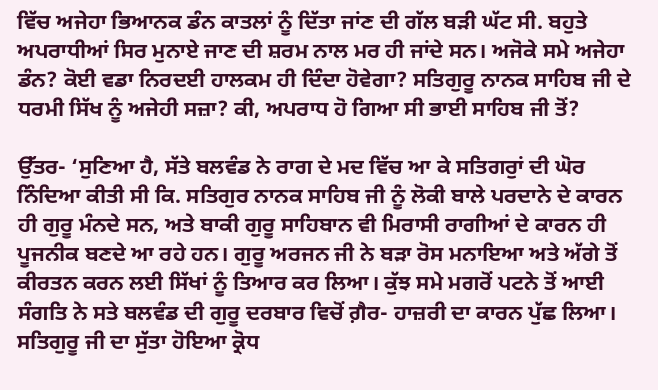ਵਿੱਚ ਅਜੇਹਾ ਭਿਆਨਕ ਡੰਨ ਕਾਤਲਾਂ ਨੂੰ ਦਿੱਤਾ ਜਾਂਣ ਦੀ ਗੱਲ ਬੜੀ ਘੱਟ ਸੀ. ਬਹੁਤੇ ਅਪਰਾਧੀਆਂ ਸਿਰ ਮੁਨਾਏ ਜਾਣ ਦੀ ਸ਼ਰਮ ਨਾਲ ਮਰ ਹੀ ਜਾਂਦੇ ਸਨ। ਅਜੋਕੇ ਸਮੇ ਅਜੇਹਾ ਡੰਨ? ਕੋਈ ਵਡਾ ਨਿਰਦਈ ਹਾਲਕਮ ਹੀ ਦਿੰਦਾ ਹੋਵੇਗਾ? ਸਤਿਗੁਰੂ ਨਾਨਕ ਸਾਹਿਬ ਜੀ ਦੇ ਧਰਮੀ ਸਿੱਖ ਨੂੰ ਅਜੇਹੀ ਸਜ਼ਾ? ਕੀ, ਅਪਰਾਧ ਹੋ ਗਿਆ ਸੀ ਭਾਈ ਸਾਹਿਬ ਜੀ ਤੋਂ?

ਉੱਤਰ- ‘ਸੁਣਿਆ ਹੈ, ਸੱਤੇ ਬਲਵੰਡ ਨੇ ਰਾਗ ਦੇ ਮਦ ਵਿੱਚ ਆ ਕੇ ਸਤਿਗਰੁਾਂ ਦੀ ਘੋਰ ਨਿੰਦਿਆ ਕੀਤੀ ਸੀ ਕਿ. ਸਤਿਗੁਰ ਨਾਨਕ ਸਾਹਿਬ ਜੀ ਨੂੰ ਲੋਕੀ ਬਾਲੇ ਪਰਦਾਨੇ ਦੇ ਕਾਰਨ ਹੀ ਗੁਰੂ ਮੰਨਦੇ ਸਨ, ਅਤੇ ਬਾਕੀ ਗੁਰੂ ਸਾਹਿਬਾਨ ਵੀ ਮਿਰਾਸੀ ਰਾਗੀਆਂ ਦੇ ਕਾਰਨ ਹੀ ਪੂਜਨੀਕ ਬਣਦੇ ਆ ਰਹੇ ਹਨ। ਗੁਰੂ ਅਰਜਨ ਜੀ ਨੇ ਬੜਾ ਰੋਸ ਮਨਾਇਆ ਅਤੇ ਅੱਗੇ ਤੋਂ ਕੀਰਤਨ ਕਰਨ ਲਈ ਸਿੱਖਾਂ ਨੂੰ ਤਿਆਰ ਕਰ ਲਿਆ। ਕੁੱਝ ਸਮੇ ਮਗਰੋਂ ਪਟਨੇ ਤੋਂ ਆਈ ਸੰਗਤਿ ਨੇ ਸਤੇ ਬਲਵੰਡ ਦੀ ਗੁਰੂ ਦਰਬਾਰ ਵਿਚੋਂ ਗ਼ੈਰ- ਹਾਜ਼ਰੀ ਦਾ ਕਾਰਨ ਪੁੱਛ ਲਿਆ। ਸਤਿਗੁਰੂ ਜੀ ਦਾ ਸੁੱਤਾ ਹੋਇਆ ਕ੍ਰੋਧ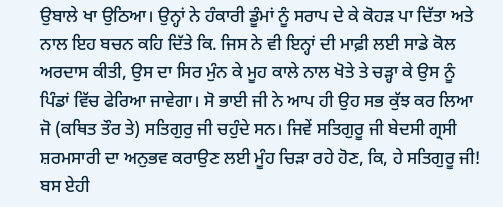ਉਬਾਲੇ ਖਾ ਉਠਿਆ। ਉਨ੍ਹਾਂ ਨੇ ਹੰਕਾਰੀ ਡੂੰਮਾਂ ਨੂੰ ਸਰਾਪ ਦੇ ਕੇ ਕੋਹੜ ਪਾ ਦਿੱਤਾ ਅਤੇ ਨਾਲ ਇਹ ਬਚਨ ਕਹਿ ਦਿੱਤੇ ਕਿ. ਜਿਸ ਨੇ ਵੀ ਇਨ੍ਹਾਂ ਦੀ ਮਾਫ਼ੀ ਲਈ ਸਾਡੇ ਕੋਲ ਅਰਦਾਸ ਕੀਤੀ, ਉਸ ਦਾ ਸਿਰ ਮੁੰਨ ਕੇ ਮੂਹ ਕਾਲੇ ਨਾਲ ਖੋਤੇ ਤੇ ਚੜ੍ਹਾ ਕੇ ਉਸ ਨੂੰ ਪਿੰਡਾਂ ਵਿੱਚ ਫੇਰਿਆ ਜਾਵੇਗਾ। ਸੋ ਭਾਈ ਜੀ ਨੇ ਆਪ ਹੀ ਉਹ ਸਭ ਕੁੱਝ ਕਰ ਲਿਆ ਜੋ (ਕਥਿਤ ਤੌਰ ਤੇ) ਸਤਿਗੁਰੁ ਜੀ ਚਹੁੰਦੇ ਸਨ। ਜਿਵੇਂ ਸਤਿਗੁਰੂ ਜੀ ਬੇਦਸੀ ਗ੍ਰਸੀ ਸ਼ਰਮਸਾਰੀ ਦਾ ਅਨੁਭਵ ਕਰਾਉਣ ਲਈ ਮੂੰਹ ਚਿੜਾ ਰਹੇ ਹੋਣ, ਕਿ, ਹੇ ਸਤਿਗੁਰੂ ਜੀ! ਬਸ ਏਹੀ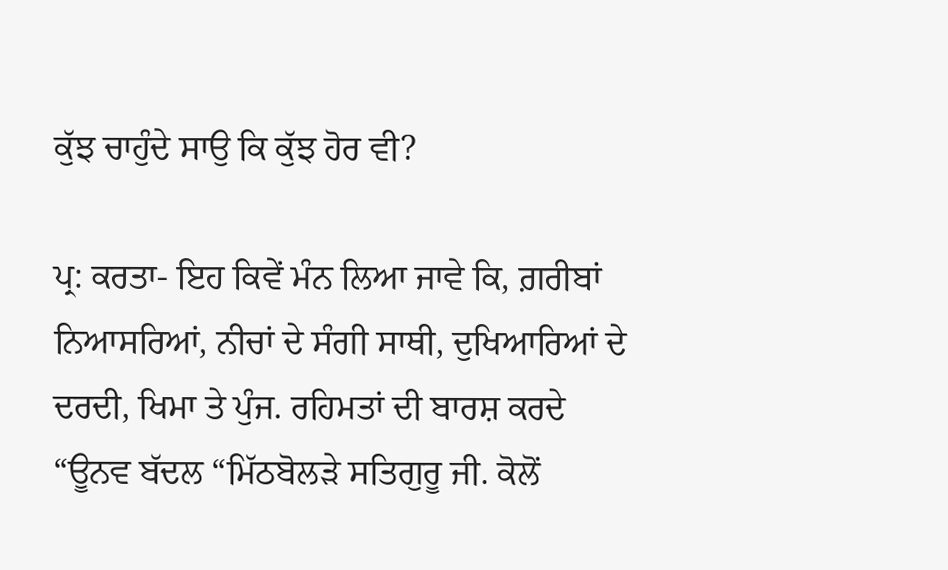ਕੁੱਝ ਚਾਹੁੰਦੇ ਸਾਉ ਕਿ ਕੁੱਝ ਹੋਰ ਵੀ?

ਪ੍ਰ: ਕਰਤਾ- ਇਹ ਕਿਵੇਂ ਮੰਨ ਲਿਆ ਜਾਵੇ ਕਿ, ਗ਼ਰੀਬਾਂ ਨਿਆਸਰਿਆਂ, ਨੀਚਾਂ ਦੇ ਸੰਗੀ ਸਾਥੀ, ਦੁਖਿਆਰਿਆਂ ਦੇ ਦਰਦੀ, ਖਿਮਾ ਤੇ ਪੁੰਜ. ਰਹਿਮਤਾਂ ਦੀ ਬਾਰਸ਼ ਕਰਦੇ “ਊਨਵ ਬੱਦਲ “ਮਿੱਠਬੋਲੜੇ ਸਤਿਗੁਰੂ ਜੀ. ਕੋਲੋਂ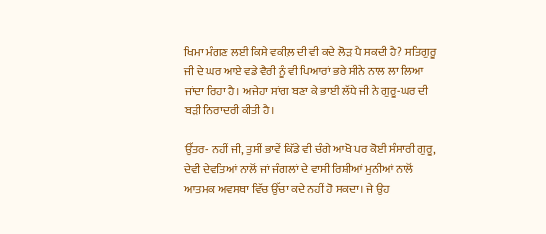ਖਿਮਾ ਮੰਗਣ ਲਈ ਕਿਸੇ ਵਕੀਲ਼ ਦੀ ਵੀ ਕਦੇ ਲੋੜ ਪੈ ਸਕਦੀ ਹੈ? ਸਤਿਗੁਰੂ ਜੀ ਦੇ ਘਰ ਆਏ ਵਡੇ ਵੈਰੀ ਨੂੰ ਵੀ ਪਿਆਰਾਂ ਭਰੇ ਸੀਨੇ ਨਾਲ ਲਾ ਲਿਆ ਜਾਂਦਾ ਰਿਹਾ ਹੈ। ਅਜੇਹਾ ਸਾਂਗ ਬਣਾ ਕੇ ਭਾਈ ਲੱਧੇ ਜੀ ਨੇ ਗੁਰੂ-ਘਰ ਦੀ ਬੜੀ ਨਿਰਾਦਰੀ ਕੀਤੀ ਹੈ।

ਉੱਤਰ- ਨਹੀਂ ਜੀ, ਤੁਸੀਂ ਭਾਵੇਂ ਕਿੱਡੇ ਵੀ ਚੰਗੇ ਆਖੋ ਪਰ ਕੋਈ ਸੰਸਾਰੀ ਗੁਰੂ, ਦੇਵੀ ਦੇਵਤਿਆਂ ਨਾਲੋਂ ਜਾਂ ਜੰਗਲਾਂ ਦੇ ਵਾਸੀ ਰਿਸ਼ੀਆਂ ਮੁਨੀਆਂ ਨਾਲੋਂ ਆਤਮਕ ਅਵਸਥਾ ਵਿੱਚ ਉੱਚਾ ਕਦੇ ਨਹੀਂ ਹੋ ਸਕਦਾ। ਜੇ ਉਹ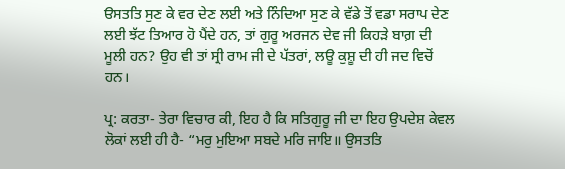ੳਸਤਤਿ ਸੁਣ ਕੇ ਵਰ ਦੇਣ ਲਈ ਅਤੇ ਨਿੰਦਿਆ ਸੁਣ ਕੇ ਵੱਡੇ ਤੋਂ ਵਡਾ ਸਰਾਪ ਦੇਣ ਲਈ ਝੱਟ ਤਿਆਰ ਹੋ ਪੈਂਦੇ ਹਨ, ਤਾਂ ਗੁਰੂ ਅਰਜਨ ਦੇਵ ਜੀ ਕਿਹੜੇ ਬਾਗ਼ ਦੀ ਮੂਲੀ ਹਨ? ਉਹ ਵੀ ਤਾਂ ਸ੍ਰੀ ਰਾਮ ਜੀ ਦੇ ਪੱਤਰਾਂ, ਲਊ ਕੁਸ਼ੂ ਦੀ ਹੀ ਜਦ ਵਿਚੋਂ ਹਨ।

ਪ੍ਰ: ਕਰਤਾ- ਤੇਰਾ ਵਿਚਾਰ ਕੀ, ਇਹ ਹੈ ਕਿ ਸਤਿਗੁਰੂ ਜੀ ਦਾ ਇਹ ਉਪਦੇਸ਼ ਕੇਵਲ ਲੋਕਾਂ ਲਈ ਹੀ ਹੈ- “ਮਰੁ ਮੁਇਆ ਸਬਦੇ ਮਰਿ ਜਾਇ॥ ਉਸਤਤਿ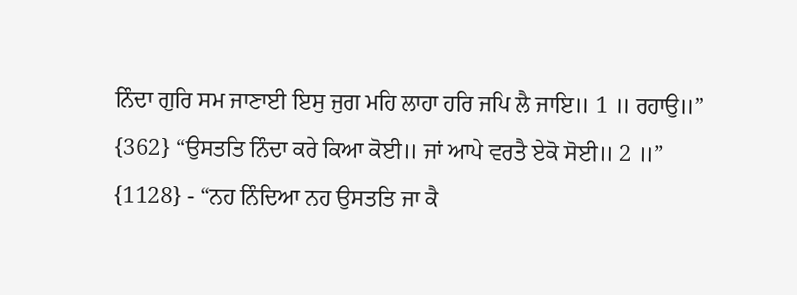ਨਿੰਦਾ ਗੁਰਿ ਸਮ ਜਾਣਾਈ ਇਸੁ ਜੁਗ ਮਹਿ ਲਾਹਾ ਹਰਿ ਜਪਿ ਲੈ ਜਾਇ॥ 1 ॥ ਰਹਾਉ॥” {362} “ਉਸਤਤਿ ਨਿੰਦਾ ਕਰੇ ਕਿਆ ਕੋਈ॥ ਜਾਂ ਆਪੇ ਵਰਤੈ ਏਕੋ ਸੋਈ॥ 2 ॥” {1128} - “ਨਹ ਨਿੰਦਿਆ ਨਹ ਉਸਤਤਿ ਜਾ ਕੈ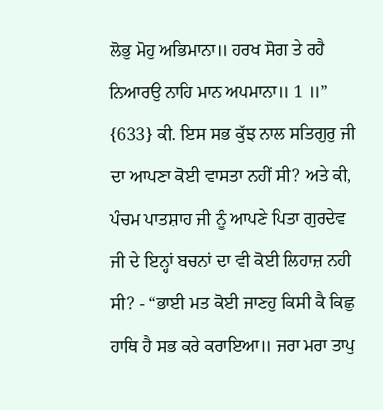ਲੋਭੁ ਮੋਹੁ ਅਭਿਮਾਨਾ॥ ਹਰਖ ਸੋਗ ਤੇ ਰਹੈ ਨਿਆਰਉ ਨਾਹਿ ਮਾਨ ਅਪਮਾਨਾ॥ 1 ॥” {633} ਕੀ. ਇਸ ਸਭ ਕੁੱਝ ਨਾਲ ਸਤਿਗੁਰੁ ਜੀ ਦਾ ਆਪਣਾ ਕੋਈ ਵਾਸਤਾ ਨਹੀਂ ਸੀ? ਅਤੇ ਕੀ, ਪੰਚਮ ਪਾਤਸ਼ਾਹ ਜੀ ਨੂੰ ਆਪਣੇ ਪਿਤਾ ਗੁਰਦੇਵ ਜੀ ਦੇ ਇਨ੍ਹਾਂ ਬਚਨਾਂ ਦਾ ਵੀ ਕੋਈ ਲਿਹਾਜ਼ ਨਹੀ ਸੀ? - “ਭਾਈ ਮਤ ਕੋਈ ਜਾਣਹੁ ਕਿਸੀ ਕੈ ਕਿਛੁ ਹਾਥਿ ਹੈ ਸਭ ਕਰੇ ਕਰਾਇਆ॥ ਜਰਾ ਮਰਾ ਤਾਪੁ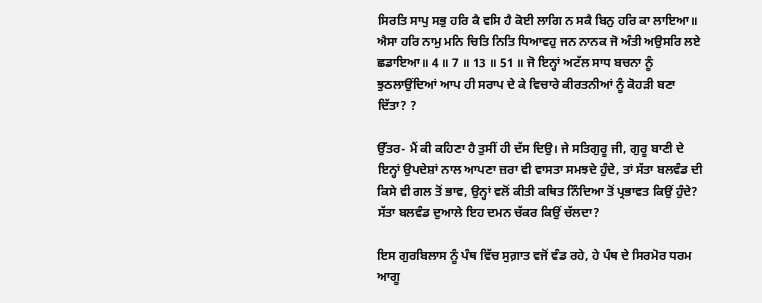ਸਿਰਤਿ ਸਾਪੁ ਸਭੁ ਹਰਿ ਕੈ ਵਸਿ ਹੈ ਕੋਈ ਲਾਗਿ ਨ ਸਕੈ ਬਿਨੁ ਹਰਿ ਕਾ ਲਾਇਆ॥ ਐਸਾ ਹਰਿ ਨਾਮੁ ਮਨਿ ਚਿਤਿ ਨਿਤਿ ਧਿਆਵਹੁ ਜਨ ਨਾਨਕ ਜੋ ਅੰਤੀ ਅਉਸਰਿ ਲਏ ਛਡਾਇਆ॥ 4 ॥ 7 ॥ 13 ॥ 51 ॥ ਜੋ ਇਨ੍ਹਾਂ ਅਟੱਲ ਸਾਧ ਬਚਨਾ ਨੂੰ ਝੁਠਲਾਉਂਦਿਆਂ ਆਪ ਹੀ ਸਰਾਪ ਦੇ ਕੇ ਵਿਚਾਰੇ ਕੀਰਤਨੀਆਂ ਨੂੰ ਕੋਹੜੀ ਬਣਾ ਦਿੱਤਾ? ?

ਉੱਤਰ- ਮੈਂ ਕੀ ਕਹਿਣਾ ਹੈ ਤੁਸੀਂ ਹੀ ਦੱਸ ਦਿਉ। ਜੇ ਸਤਿਗੁਰੂ ਜੀ, ਗੁਰੂ ਬਾਣੀ ਦੇ ਇਨ੍ਹਾਂ ਉਪਦੇਸ਼ਾਂ ਨਾਲ ਆਪਣਾ ਜ਼ਰਾ ਵੀ ਵਾਸਤਾ ਸਮਝਦੇ ਹੁੰਦੇ, ਤਾਂ ਸੱਤਾ ਬਲਵੰਡ ਦੀ ਕਿਸੇ ਵੀ ਗਲ ਤੋਂ ਭਾਵ, ਉਨ੍ਹਾਂ ਵਲੋਂ ਕੀਤੀ ਕਥਿਤ ਨਿੰਦਿਆ ਤੋਂ ਪ੍ਰਭਾਵਤ ਕਿਉਂ ਹੁੰਦੇ? ਸੱਤਾ ਬਲਵੰਡ ਦੁਆਲੇ ਇਹ ਦਮਨ ਚੱਕਰ ਕਿਉਂ ਚੱਲਦਾ?

ਇਸ ਗੁਰਬਿਲਾਸ ਨੂੰ ਪੰਥ ਵਿੱਚ ਸੁਗ਼ਾਤ ਵਜੋਂ ਵੰਡ ਰਹੇ, ਹੇ ਪੰਥ ਦੇ ਸਿਰਮੋਰ ਧਰਮ ਆਗੂ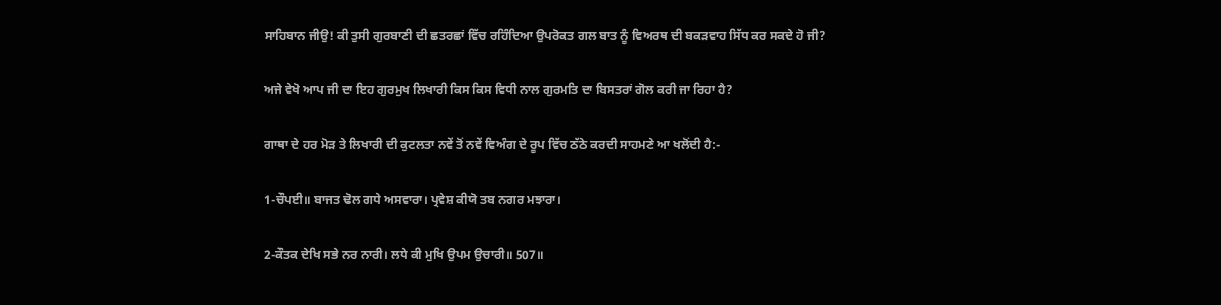ਸਾਹਿਬਾਨ ਜੀਉ! ਕੀ ਤੁਸੀ ਗੁਰਬਾਣੀ ਦੀ ਛਤਰਛਾਂ ਵਿੱਚ ਰਹਿੰਦਿਆ ਉਪਰੋਕਤ ਗਲ ਬਾਤ ਨੂੰ ਵਿਅਰਥ ਦੀ ਬਕੜਵਾਹ ਸਿੱਧ ਕਰ ਸਕਦੇ ਹੋ ਜੀ?

ਅਜੇ ਵੇਖੋ ਆਪ ਜੀ ਦਾ ਇਹ ਗੁਰਮੁਖ ਲਿਖਾਰੀ ਕਿਸ ਕਿਸ ਵਿਧੀ ਨਾਲ ਗੁਰਮਤਿ ਦਾ ਬਿਸਤਰਾਂ ਗੋਲ ਕਰੀ ਜਾ ਰਿਹਾ ਹੈ?

ਗਾਥਾ ਦੇ ਹਰ ਮੋੜ ਤੇ ਲਿਖਾਰੀ ਦੀ ਕੁਟਲਤਾ ਨਵੇਂ ਤੋਂ ਨਵੇਂ ਵਿਅੰਗ ਦੇ ਰੂਪ ਵਿੱਚ ਠੱਠੇ ਕਰਦੀ ਸਾਹਮਣੇ ਆ ਖਲੋਂਦੀ ਹੈ:-

1-ਚੌਪਈ॥ ਬਾਜਤ ਢੋਲ ਗਧੇ ਅਸਵਾਰਾ। ਪ੍ਰਵੇਸ਼ ਕੀਯੋ ਤਬ ਨਗਰ ਮਝਾਰਾ।

2-ਕੌਤਕ ਦੇਖਿ ਸਭੇ ਨਰ ਨਾਰੀ। ਲਧੇ ਕੀ ਮੁਖਿ ਉਪਮ ਉਚਾਰੀ॥ 507॥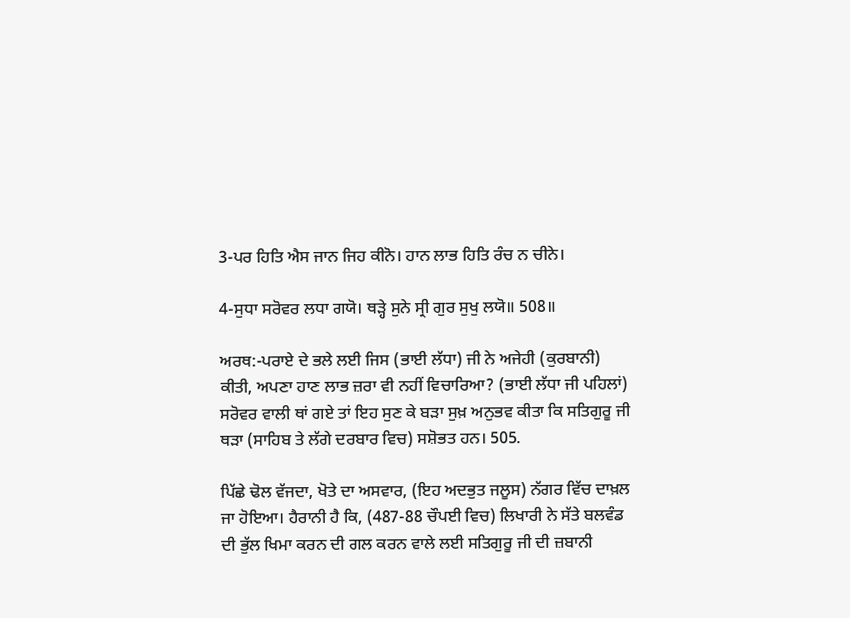3-ਪਰ ਹਿਤਿ ਐਸ ਜਾਨ ਜਿਹ ਕੀਨੋ। ਹਾਨ ਲਾਭ ਹਿਤਿ ਰੰਚ ਨ ਚੀਨੇ।

4-ਸੁਧਾ ਸਰੋਵਰ ਲਧਾ ਗਯੋ। ਥੜ੍ਹੇ ਸੁਨੇ ਸ੍ਰੀ ਗੁਰ ਸੁਖੁ ਲਯੋ॥ 508॥

ਅਰਥ:-ਪਰਾਏ ਦੇ ਭਲੇ ਲਈ ਜਿਸ (ਭਾਈ ਲੱਧਾ) ਜੀ ਨੇ ਅਜੇਹੀ (ਕੁਰਬਾਨੀ) ਕੀਤੀ, ਅਪਣਾ ਹਾਣ ਲਾਭ ਜ਼ਰਾ ਵੀ ਨਹੀਂ ਵਿਚਾਰਿਆ? (ਭਾਈ ਲੱਧਾ ਜੀ ਪਹਿਲਾਂ) ਸਰੋਵਰ ਵਾਲੀ ਥਾਂ ਗਏ ਤਾਂ ਇਹ ਸੁਣ ਕੇ ਬੜਾ ਸੁਖ਼ ਅਨੁਭਵ ਕੀਤਾ ਕਿ ਸਤਿਗੁਰੂ ਜੀ ਥੜਾ (ਸਾਹਿਬ ਤੇ ਲੱਗੇ ਦਰਬਾਰ ਵਿਚ) ਸਸ਼ੋਭਤ ਹਨ। 505.

ਪਿੱਛੇ ਢੋਲ ਵੱਜਦਾ, ਖੋਤੇ ਦਾ ਅਸਵਾਰ, (ਇਹ ਅਦਭੁਤ ਜਲੂਸ) ਨੱਗਰ ਵਿੱਚ ਦਾਖ਼ਲ ਜਾ ਹੋਇਆ। ਹੈਰਾਨੀ ਹੈ ਕਿ, (487-88 ਚੌਪਈ ਵਿਚ) ਲਿਖਾਰੀ ਨੇ ਸੱਤੇ ਬਲਵੰਡ ਦੀ ਭੁੱਲ ਖਿਮਾ ਕਰਨ ਦੀ ਗਲ ਕਰਨ ਵਾਲੇ ਲਈ ਸਤਿਗੁਰੂ ਜੀ ਦੀ ਜ਼ਬਾਨੀ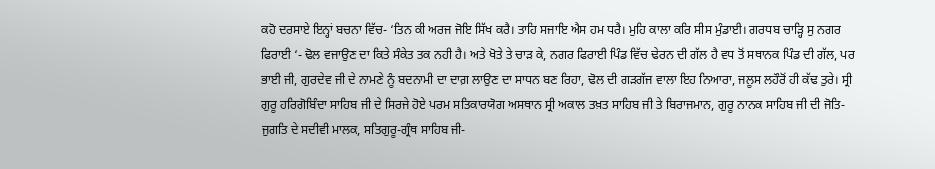ਕਹੋ ਦਰਸਾਏ ਇਨ੍ਹਾਂ ਬਚਨਾ ਵਿੱਚ- ‘ਤਿਨ ਕੀ ਅਰਜ ਜੋਇ ਸਿੱਖ ਕਰੈ। ਤਾਹਿ ਸਜਾਇ ਐਸ ਹਮ ਧਰੈ। ਮੁਹਿ ਕਾਲਾ ਕਰਿ ਸੀਸ ਮੁੰਡਾਈ। ਗਰਧਬ ਚਾੜ੍ਹਿ ਸੁ ਨਗਰ ਫਿਰਾਈ ‘- ਢੋਲ ਵਜਾਉਣ ਦਾ ਕਿਤੇ ਸੰਕੇਤ ਤਕ ਨਹੀ ਹੈ। ਅਤੇ ਖੋਤੇ ਤੇ ਚਾੜ ਕੇ, ਨਗਰ ਫਿਰਾਈ ਪਿੰਡ ਵਿੱਚ ਢੇਰਨ ਦੀ ਗੱਲ ਹੈ ਵਧ ਤੋਂ ਸਥਾਨਕ ਪਿੰਡ ਦੀ ਗੱਲ, ਪਰ ਭਾਈ ਜੀ, ਗੁਰਦੇਵ ਜੀ ਦੇ ਨਾਮਣੇ ਨੂੰ ਬਦਨਾਮੀ ਦਾ ਦਾਗ਼ ਲਾਉਣ ਦਾ ਸਾਧਨ ਬਣ ਰਿਹਾ, ਢੋਲ ਦੀ ਗੜਗੱਜ ਵਾਲਾ ਇਹ ਨਿਆਰਾ, ਜਲੂਸ ਲਹੌਰੋਂ ਹੀ ਕੱਢ ਤੁਰੇ। ਸ੍ਰੀ ਗੁਰੂ ਹਰਿਗੋਬਿੰਦਾ ਸਾਹਿਬ ਜੀ ਦੇ ਸਿਰਜੇ ਹੋਏ ਪਰਮ ਸਤਿਕਾਰਯੋਗ ਅਸਥਾਨ ਸ੍ਰੀ ਅਕਾਲ ਤਖ਼ਤ ਸਾਹਿਬ ਜੀ ਤੇ ਬਿਰਾਜਮਾਨ, ਗੁਰੂ ਨਾਨਕ ਸਾਹਿਬ ਜੀ ਦੀ ਜੋਤਿ-ਜੁਗਤਿ ਦੇ ਸਦੀਵੀ ਮਾਲਕ, ਸਤਿਗੁਰੂ-ਗ੍ਰੰਥ ਸਾਹਿਬ ਜੀ-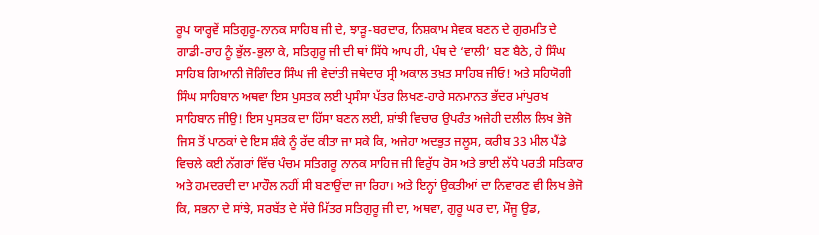ਰੂਪ ਯਾਰ੍ਹਵੇਂ ਸਤਿਗੁਰੂ-ਨਾਨਕ ਸਾਹਿਬ ਜੀ ਦੇ, ਝਾੜੂ-ਬਰਦਾਰ, ਨਿਸ਼ਕਾਮ ਸੇਵਕ ਬਣਨ ਦੇ ਗੁਰਮਤਿ ਦੇ ਗਾਡੀ-ਰਾਹ ਨੂੰ ਭੁੱਲ-ਭੁਲਾ ਕੇ, ਸਤਿਗੁਰੂ ਜੀ ਦੀ ਥਾਂ ਸਿੱਧੇ ਆਪ ਹੀ, ਪੰਥ ਦੇ ‘ਵਾਲੀ’ ਬਣ ਬੈਠੇ, ਹੇ ਸਿੰਘ ਸਾਹਿਬ ਗਿਆਨੀ ਜੋਗਿੰਦਰ ਸਿੰਘ ਜੀ ਵੇਦਾਂਤੀ ਜਥੇਦਾਰ ਸ੍ਰੀ ਅਕਾਲ ਤਖ਼ਤ ਸਾਹਿਬ ਜੀਓ! ਅਤੇ ਸਹਿਯੋਗੀ ਸਿੰਘ ਸਾਹਿਬਾਨ ਅਥਵਾ ਇਸ ਪੁਸਤਕ ਲਈ ਪ੍ਰਸੰਸਾ ਪੱਤਰ ਲਿਖਣ-ਹਾਰੇ ਸਨਮਾਨਤ ਭੱਦਰ ਮਾਂਪੁਰਖ ਸਾਹਿਬਾਨ ਜੀਉ! ਇਸ ਪੁਸਤਕ ਦਾ ਹਿੱਸਾ ਬਣਨ ਲਈ, ਸ਼ਾਂਝੀ ਵਿਚਾਰ ਉਪਰੰਤ ਅਜੇਹੀ ਦਲੀਲ ਲਿਖ ਭੇਜੋ ਜਿਸ ਤੋਂ ਪਾਠਕਾਂ ਦੇ ਇਸ ਸ਼ੰਕੇ ਨੂੰ ਰੱਦ ਕੀਤਾ ਜਾ ਸਕੇ ਕਿ, ਅਜੇਹਾ ਅਦਭੁਤ ਜਲੂਸ, ਕਰੀਬ 33 ਮੀਲ ਪੈਂਡੇ ਵਿਚਲੇ ਕਈ ਨੱਗਰਾਂ ਵਿੱਚ ਪੰਚਮ ਸਤਿਗਰੂ ਨਾਨਕ ਸਾਹਿਜ ਜੀ ਵਿਰੁੱਧ ਰੋਸ ਅਤੇ ਭਾਈ ਲੱਧੇ ਪਰਤੀ ਸਤਿਕਾਰ ਅਤੇ ਹਮਦਰਦੀ ਦਾ ਮਾਹੌਲ ਨਹੀਂ ਸੀ ਬਣਾਉਂਦਾ ਜਾ ਰਿਹਾ। ਅਤੇ ਇਨ੍ਹਾਂ ਉਕਤੀਆਂ ਦਾ ਨਿਵਾਰਣ ਵੀ ਲਿਖ ਭੇਜੋ ਕਿ, ਸਭਨਾ ਦੇ ਸਾਂਝੇ, ਸਰਬੱਤ ਦੇ ਸੱਚੇ ਮਿੱਤਰ ਸਤਿਗੁਰੂ ਜੀ ਦਾ, ਅਥਵਾ, ਗੁਰੂ ਘਰ ਦਾ, ਮੌਜੂ ਉਡ,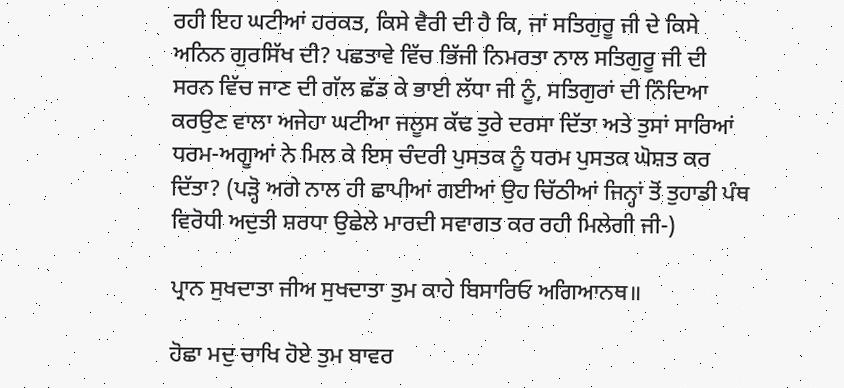ਰਹੀ ਇਹ ਘਟੀਆਂ ਹਰਕਤ, ਕਿਸੇ ਵੈਰੀ ਦੀ ਹੈ ਕਿ, ਜਾਂ ਸਤਿਗੁਰੂ ਜੀ ਦੇ ਕਿਸੇ ਅਨਿਨ ਗੁਰਸਿੱਖ ਦੀ? ਪਛਤਾਵੇ ਵਿੱਚ ਭਿੱਜੀ ਨਿਮਰਤਾ ਨਾਲ ਸਤਿਗੁਰੂ ਜੀ ਦੀ ਸਰਨ ਵਿੱਚ ਜਾਣ ਦੀ ਗੱਲ ਛੱਡ ਕੇ ਭਾਈ ਲੱਧਾ ਜੀ ਨੂੰ, ਸਤਿਗੁਰਾਂ ਦੀ ਨਿੰਦਿਆ ਕਰਉਣ ਵਾਲਾ ਅਜੇਹਾ ਘਟੀਆ ਜਲੂਸ ਕੱਢ ਤੁਰੇ ਦਰਸਾ ਦਿੱਤਾ ਅਤੇ ਤੁਸਾਂ ਸਾਰਿਆਂ ਧਰਮ-ਅਗੂਆਂ ਨੇ ਮਿਲ ਕੇ ਇਸ ਚੰਦਰੀ ਪੁਸਤਕ ਨੂੰ ਧਰਮ ਪੁਸਤਕ ਘੋਸ਼ਤ ਕਰ ਦਿੱਤਾ? (ਪੜ੍ਹੋ ਅਗੇ ਨਾਲ ਹੀ ਛਾਪੀਆਂ ਗਈਆਂ ਉਹ ਚਿੱਠੀਆਂ ਜਿਨ੍ਹਾਂ ਤੋਂ ਤੁਹਾਡੀ ਪੰਥ ਵਿਰੋਧੀ ਅਦੁਤੀ ਸ਼ਰਧਾ ਉਛੇਲੇ ਮਾਰਦੀ ਸਵਾਗਤ ਕਰ ਰਹੀ ਮਿਲੇਗੀ ਜੀ-)

ਪ੍ਰਾਨ ਸੁਖਦਾਤਾ ਜੀਅ ਸੁਖਦਾਤਾ ਤੁਮ ਕਾਹੇ ਬਿਸਾਰਿਓ ਅਗਿਆਨਥ॥

ਹੋਛਾ ਮਦੁ ਚਾਖਿ ਹੋਏ ਤੁਮ ਬਾਵਰ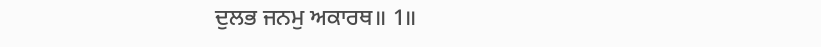ਦੁਲਭ ਜਨਮੁ ਅਕਾਰਥ॥ 1॥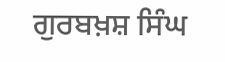ਗੁਰਬਖ਼ਸ਼ ਸਿੰਘ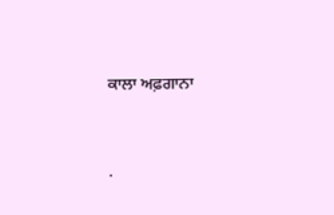ਕਾਲਾ ਅਫ਼ਗਾਨਾ




.